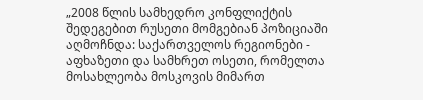„2008 წლის სამხედრო კონფლიქტის შედეგებით რუსეთი მომგებიან პოზიციაში
აღმოჩნდა: საქართველოს რეგიონები - აფხაზეთი და სამხრეთ ოსეთი, რომელთა მოსახლეობა მოსკოვის მიმართ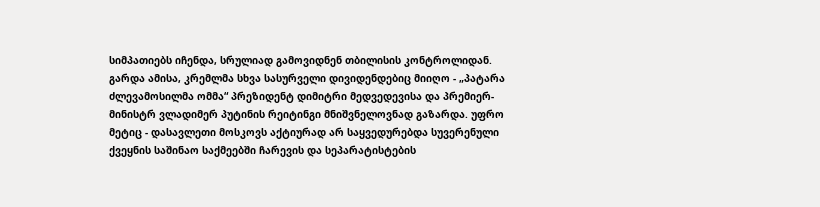სიმპათიებს იჩენდა, სრულიად გამოვიდნენ თბილისის კონტროლიდან. გარდა ამისა, კრემლმა სხვა სასურველი დივიდენდებიც მიიღო - „პატარა ძლევამოსილმა ომმა“ პრეზიდენტ დიმიტრი მედვედევისა და პრემიერ-მინისტრ ვლადიმერ პუტინის რეიტინგი მნიშვნელოვნად გაზარდა. უფრო მეტიც - დასავლეთი მოსკოვს აქტიურად არ საყვედურებდა სუვერენული ქვეყნის საშინაო საქმეებში ჩარევის და სეპარატისტების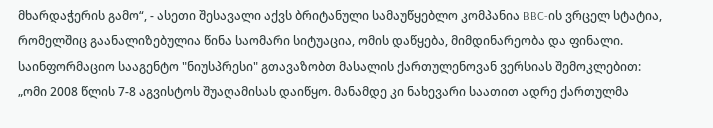მხარდაჭერის გამო“, - ასეთი შესავალი აქვს ბრიტანული სამაუწყებლო კომპანია BBC-ის ვრცელ სტატია, რომელშიც გაანალიზებულია წინა საომარი სიტუაცია, ომის დაწყება, მიმდინარეობა და ფინალი.
საინფორმაციო სააგენტო "ნიუსპრესი" გთავაზობთ მასალის ქართულენოვან ვერსიას შემოკლებით:
„ომი 2008 წლის 7-8 აგვისტოს შუაღამისას დაიწყო. მანამდე კი ნახევარი საათით ადრე ქართულმა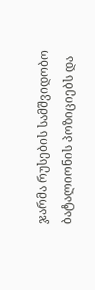ჯარმა რუსების სამშვიდობო ბატალიონის პოზიციებს და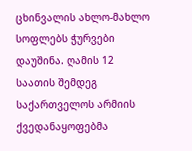ცხინვალის ახლო-მახლო სოფლებს ჭურვები დაუშინა. ღამის 12 საათის შემდეგ საქართველოს არმიის ქვედანაყოფებმა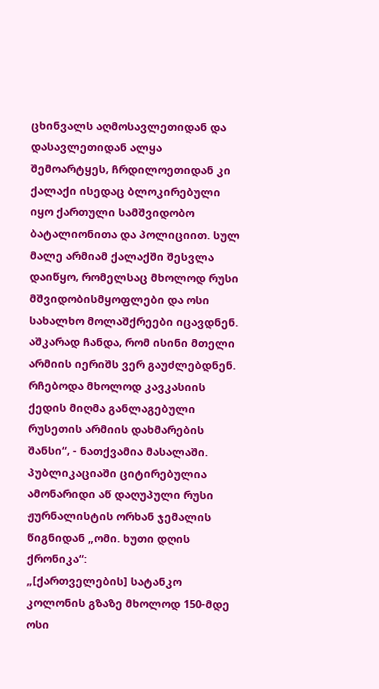ცხინვალს აღმოსავლეთიდან და დასავლეთიდან ალყა შემოარტყეს, ჩრდილოეთიდან კი ქალაქი ისედაც ბლოკირებული იყო ქართული სამშვიდობო ბატალიონითა და პოლიციით. სულ მალე არმიამ ქალაქში შესვლა დაიწყო, რომელსაც მხოლოდ რუსი მშვიდობისმყოფლები და ოსი სახალხო მოლაშქრეები იცავდნენ. აშკარად ჩანდა, რომ ისინი მთელი არმიის იერიშს ვერ გაუძლებდნენ. რჩებოდა მხოლოდ კავკასიის ქედის მიღმა განლაგებული რუსეთის არმიის დახმარების შანსი“, - ნათქვამია მასალაში.
პუბლიკაციაში ციტირებულია ამონარიდი აწ დაღუპული რუსი ჟურნალისტის ორხან ჯემალის წიგნიდან „ომი. ხუთი დღის ქრონიკა“:
„[ქართველების] სატანკო კოლონის გზაზე მხოლოდ 150-მდე ოსი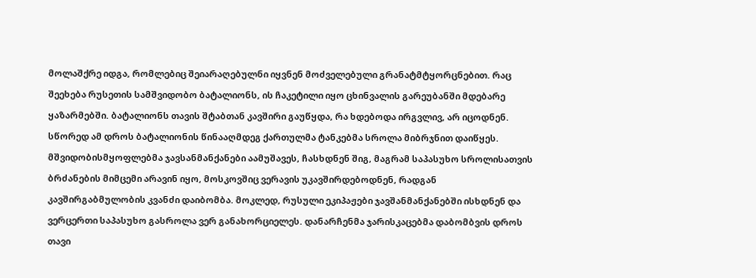მოლაშქრე იდგა, რომლებიც შეიარაღებულნი იყვნენ მოძველებული გრანატმტყორცნებით. რაც შეეხება რუსეთის სამშვიდობო ბატალიონს, ის ჩაკეტილი იყო ცხინვალის გარეუბანში მდებარე ყაზარმებში. ბატალიონს თავის შტაბთან კავშირი გაუწყდა, რა ხდებოდა ირგვლივ, არ იცოდნენ. სწორედ ამ დროს ბატალიონის წინააღმდეგ ქართულმა ტანკებმა სროლა მიბრჯნით დაიწყეს. მშვიდობისმყოფლებმა ჯავსანმანქანები აამუშავეს, ჩასხდნენ შიგ, მაგრამ საპასუხო სროლისათვის ბრძანების მიმცემი არავინ იყო, მოსკოვშიც ვერავის უკავშირდებოდნენ, რადგან კავშირგაბმულობის კვანძი დაიბომბა. მოკლედ, რუსული ეკიპაჟები ჯავშანმანქანებში ისხდნენ და ვერცერთი საპასუხო გასროლა ვერ განახორციელეს. დანარჩენმა ჯარისკაცებმა დაბომბვის დროს თავი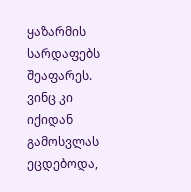ყაზარმის სარდაფებს შეაფარეს. ვინც კი იქიდან გამოსვლას ეცდებოდა,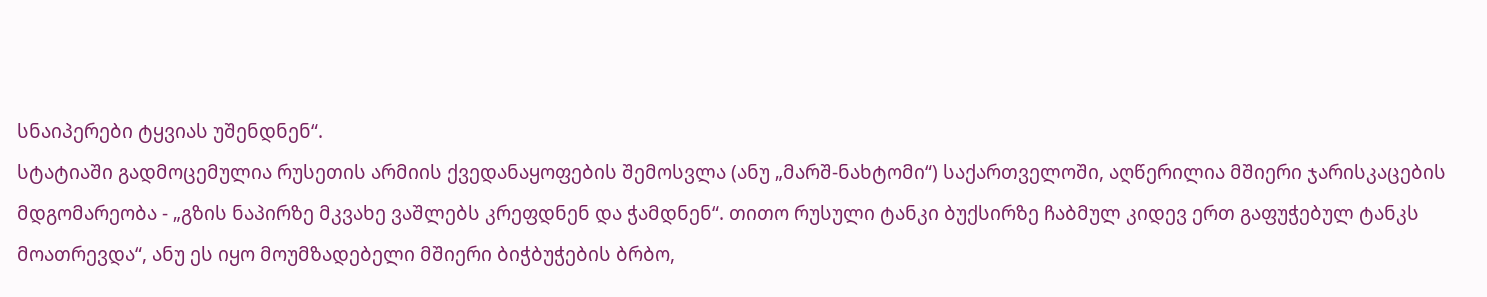სნაიპერები ტყვიას უშენდნენ“.
სტატიაში გადმოცემულია რუსეთის არმიის ქვედანაყოფების შემოსვლა (ანუ „მარშ-ნახტომი“) საქართველოში, აღწერილია მშიერი ჯარისკაცების მდგომარეობა - „გზის ნაპირზე მკვახე ვაშლებს კრეფდნენ და ჭამდნენ“. თითო რუსული ტანკი ბუქსირზე ჩაბმულ კიდევ ერთ გაფუჭებულ ტანკს მოათრევდა“, ანუ ეს იყო მოუმზადებელი მშიერი ბიჭბუჭების ბრბო,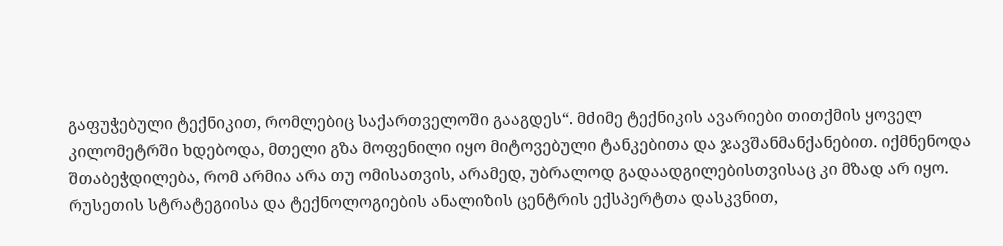გაფუჭებული ტექნიკით, რომლებიც საქართველოში გააგდეს“. მძიმე ტექნიკის ავარიები თითქმის ყოველ კილომეტრში ხდებოდა, მთელი გზა მოფენილი იყო მიტოვებული ტანკებითა და ჯავშანმანქანებით. იქმნენოდა შთაბეჭდილება, რომ არმია არა თუ ომისათვის, არამედ, უბრალოდ გადაადგილებისთვისაც კი მზად არ იყო.
რუსეთის სტრატეგიისა და ტექნოლოგიების ანალიზის ცენტრის ექსპერტთა დასკვნით,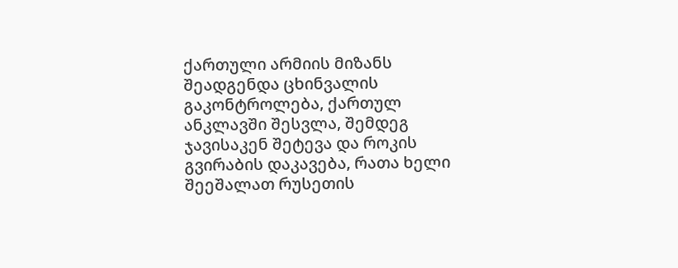ქართული არმიის მიზანს შეადგენდა ცხინვალის გაკონტროლება, ქართულ ანკლავში შესვლა, შემდეგ ჯავისაკენ შეტევა და როკის გვირაბის დაკავება, რათა ხელი შეეშალათ რუსეთის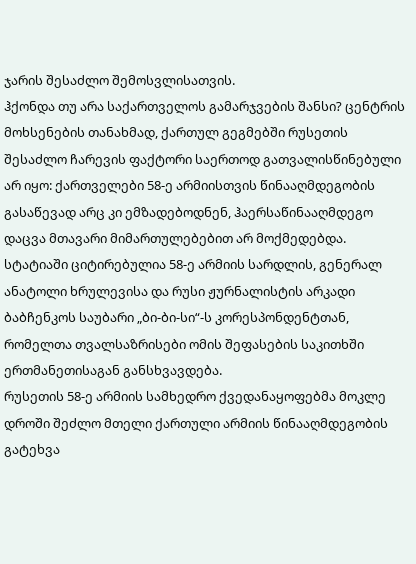ჯარის შესაძლო შემოსვლისათვის.
ჰქონდა თუ არა საქართველოს გამარჯვების შანსი? ცენტრის მოხსენების თანახმად, ქართულ გეგმებში რუსეთის შესაძლო ჩარევის ფაქტორი საერთოდ გათვალისწინებული არ იყო: ქართველები 58-ე არმიისთვის წინააღმდეგობის გასაწევად არც კი ემზადებოდნენ, ჰაერსაწინააღმდეგო დაცვა მთავარი მიმართულებებით არ მოქმედებდა.
სტატიაში ციტირებულია 58-ე არმიის სარდლის, გენერალ ანატოლი ხრულევისა და რუსი ჟურნალისტის არკადი ბაბჩენკოს საუბარი „ბი-ბი-სი“-ს კორესპონდენტთან, რომელთა თვალსაზრისები ომის შეფასების საკითხში ერთმანეთისაგან განსხვავდება.
რუსეთის 58-ე არმიის სამხედრო ქვედანაყოფებმა მოკლე დროში შეძლო მთელი ქართული არმიის წინააღმდეგობის გატეხვა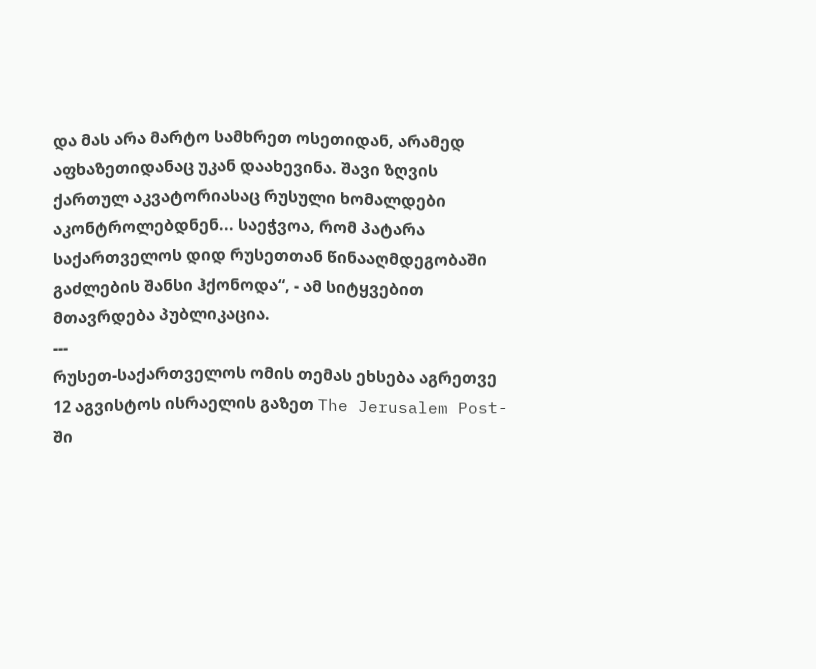და მას არა მარტო სამხრეთ ოსეთიდან, არამედ აფხაზეთიდანაც უკან დაახევინა. შავი ზღვის ქართულ აკვატორიასაც რუსული ხომალდები აკონტროლებდნენ... საეჭვოა, რომ პატარა საქართველოს დიდ რუსეთთან წინააღმდეგობაში გაძლების შანსი ჰქონოდა“, - ამ სიტყვებით მთავრდება პუბლიკაცია.
---
რუსეთ-საქართველოს ომის თემას ეხსება აგრეთვე 12 აგვისტოს ისრაელის გაზეთ The Jerusalem Post-ში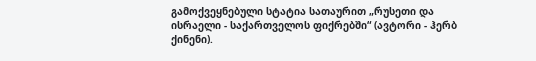გამოქვეყნებული სტატია სათაურით „რუსეთი და ისრაელი - საქართველოს ფიქრებში“ (ავტორი - ჰერბ ქინენი).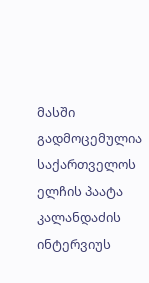მასში გადმოცემულია საქართველოს ელჩის პაატა კალანდაძის ინტერვიუს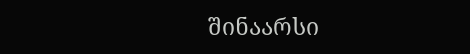შინაარსი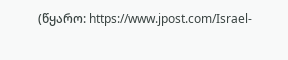(წყარო: https://www.jpost.com/Israel-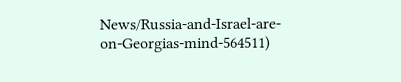News/Russia-and-Israel-are-on-Georgias-mind-564511)